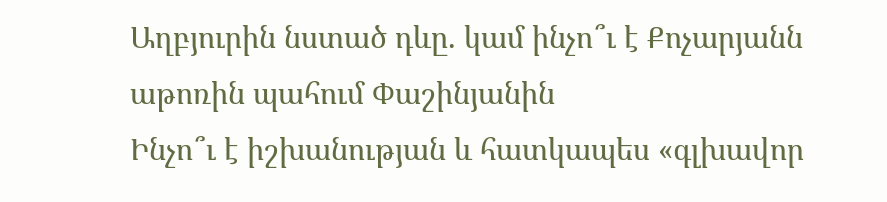Աղբյուրին նստած դևը. կամ ինչո՞ւ է Քոչարյանն աթոռին պահում Փաշինյանին
Ինչո՞ւ է իշխանության և հատկապես «գլխավոր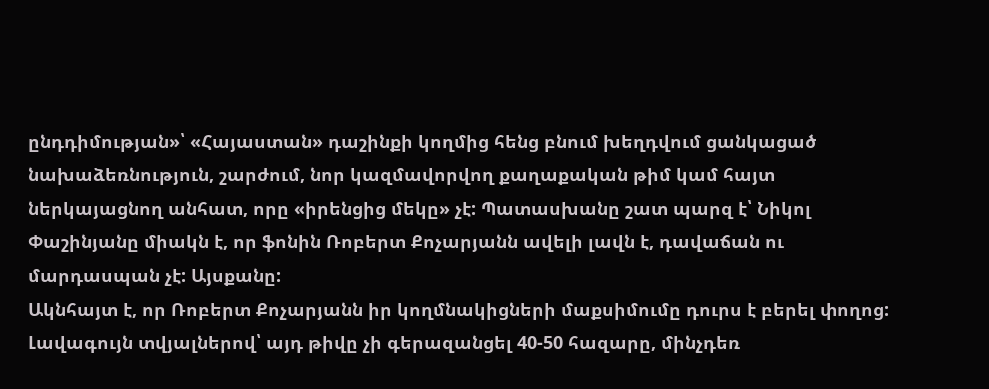ընդդիմության»՝ «Հայաստան» դաշինքի կողմից հենց բնում խեղդվում ցանկացած նախաձեռնություն, շարժում, նոր կազմավորվող քաղաքական թիմ կամ հայտ ներկայացնող անհատ, որը «իրենցից մեկը» չէ: Պատասխանը շատ պարզ է՝ Նիկոլ Փաշինյանը միակն է, որ ֆոնին Ռոբերտ Քոչարյանն ավելի լավն է, դավաճան ու մարդասպան չէ: Այսքանը:
Ակնհայտ է, որ Ռոբերտ Քոչարյանն իր կողմնակիցների մաքսիմումը դուրս է բերել փողոց: Լավագույն տվյալներով՝ այդ թիվը չի գերազանցել 40-50 հազարը, մինչդեռ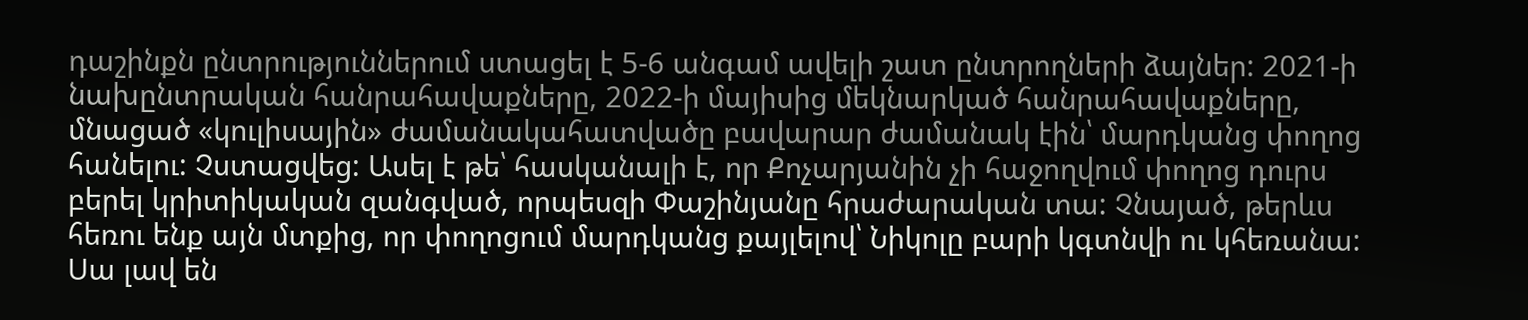դաշինքն ընտրություններում ստացել է 5-6 անգամ ավելի շատ ընտրողների ձայներ: 2021-ի նախընտրական հանրահավաքները, 2022-ի մայիսից մեկնարկած հանրահավաքները, մնացած «կուլիսային» ժամանակահատվածը բավարար ժամանակ էին՝ մարդկանց փողոց հանելու: Չստացվեց: Ասել է թե՝ հասկանալի է, որ Քոչարյանին չի հաջողվում փողոց դուրս բերել կրիտիկական զանգված, որպեսզի Փաշինյանը հրաժարական տա: Չնայած, թերևս հեռու ենք այն մտքից, որ փողոցում մարդկանց քայլելով՝ Նիկոլը բարի կգտնվի ու կհեռանա: Սա լավ են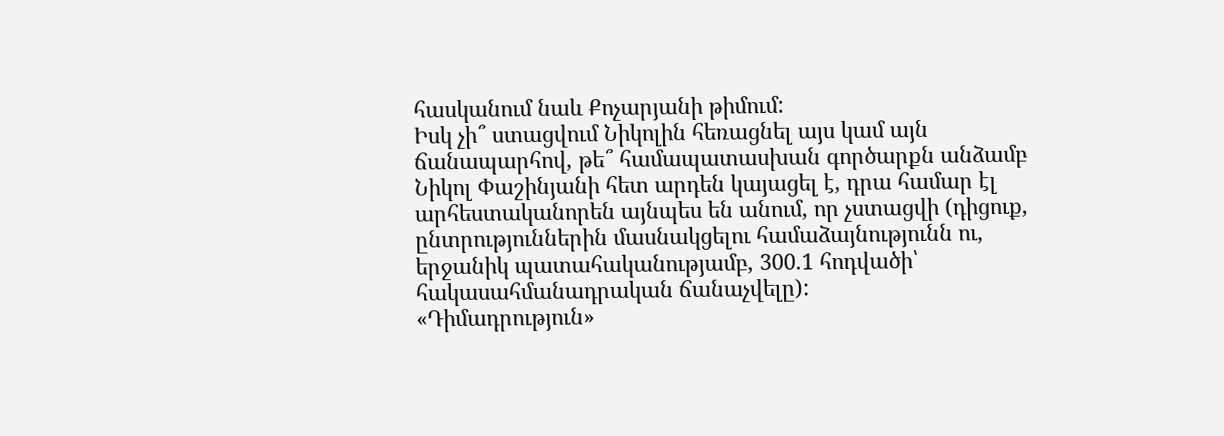հասկանում նաև Քոչարյանի թիմում:
Իսկ չի՞ ստացվում Նիկոլին հեռացնել այս կամ այն ճանապարհով, թե՞ համապատասխան գործարքն անձամբ Նիկոլ Փաշինյանի հետ արդեն կայացել է, դրա համար էլ արհեստականորեն այնպես են անում, որ չստացվի (դիցուք, ընտրություններին մասնակցելու համաձայնությունն ու, երջանիկ պատահականությամբ, 300.1 հոդվածի՝ հակասահմանադրական ճանաչվելը):
«Դիմադրություն»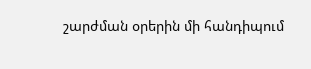շարժման օրերին մի հանդիպում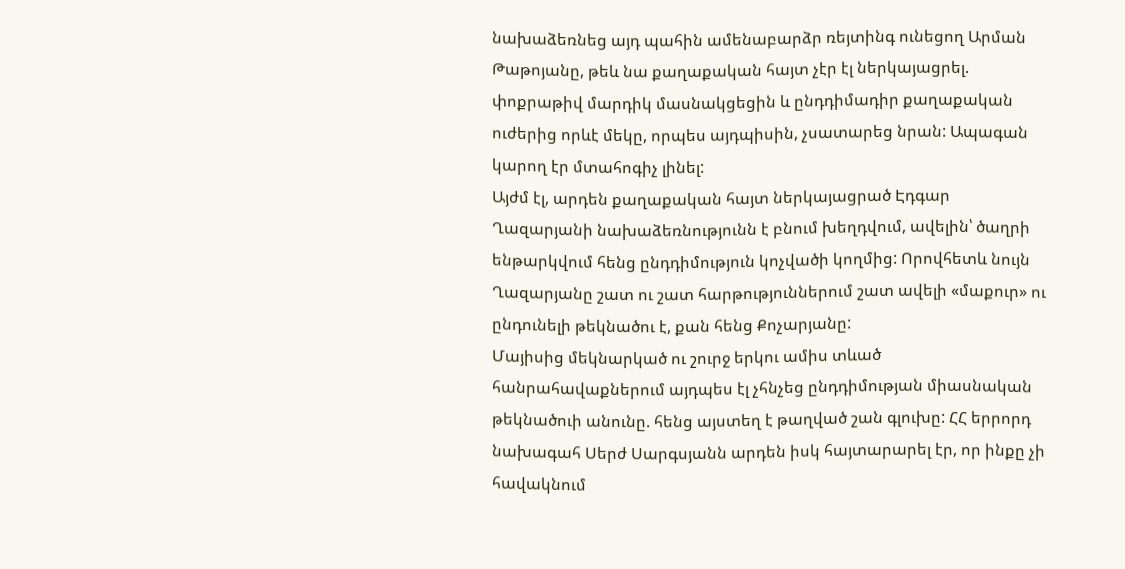նախաձեռնեց այդ պահին ամենաբարձր ռեյտինգ ունեցող Արման Թաթոյանը, թեև նա քաղաքական հայտ չէր էլ ներկայացրել. փոքրաթիվ մարդիկ մասնակցեցին և ընդդիմադիր քաղաքական ուժերից որևէ մեկը, որպես այդպիսին, չսատարեց նրան: Ապագան կարող էր մտահոգիչ լինել:
Այժմ էլ, արդեն քաղաքական հայտ ներկայացրած Էդգար Ղազարյանի նախաձեռնությունն է բնում խեղդվում, ավելին՝ ծաղրի ենթարկվում հենց ընդդիմություն կոչվածի կողմից: Որովհետև նույն Ղազարյանը շատ ու շատ հարթություններում շատ ավելի «մաքուր» ու ընդունելի թեկնածու է, քան հենց Քոչարյանը:
Մայիսից մեկնարկած ու շուրջ երկու ամիս տևած հանրահավաքներում այդպես էլ չհնչեց ընդդիմության միասնական թեկնածուի անունը. հենց այստեղ է թաղված շան գլուխը: ՀՀ երրորդ նախագահ Սերժ Սարգսյանն արդեն իսկ հայտարարել էր, որ ինքը չի հավակնում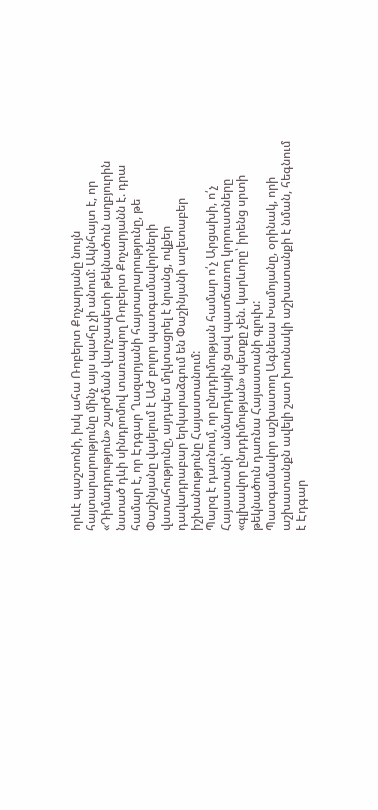որևէ պաշտոնի, իսկ ահա Ռոբերտ Քոչարյանը նույն հայտարարությունը մինչ այս պահը չի անում: Ակնհայտ է, որ «Դիմադրություն» շարժման վարչապետի թեկնածուն աղբյուրին նստած դևի սինդրոմով տառապող Ռոբերտ Քոչարյանն է. դրա համար է, որ Էդգար Ղազարյանի հայտարարությունը, թե Փաշինյանը վայելում է ԱԺ բոլոր պատգամավորների վստահությունը, այդպես մղկտացրել է նրանց, ովքեր դավադրաբար երկարաձգում են Փաշինյանի աղետաբեր իշխանությունը Հայաստանում:
Պարզ է դառնում, որ ընդդիմության համար ո՛չ Արցախի, ո՛չ Հայաստանի՝ անմարդկային ցավ պատճառող կորուստները «գլխավոր ընդդիմության» պետքը չեն. կարևորը՝ իրենց սրտի թեկնածուն դառնա Հայաստանի գլուխ:
Պատգամավոր աշխատող Ագնեսա Խամոյանը, օրինակ, որի աշխատանքն ավելի շատ խոսնակի աշխատանքի է նման, հեգնում է Էդգար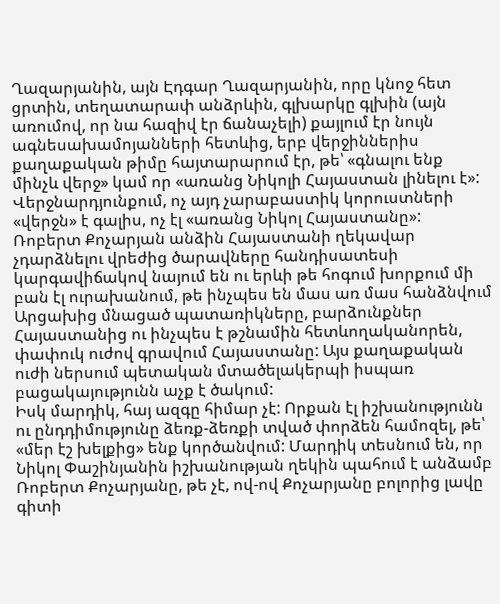Ղազարյանին, այն Էդգար Ղազարյանին, որը կնոջ հետ ցրտին, տեղատարափ անձրևին, գլխարկը գլխին (այն առումով, որ նա հազիվ էր ճանաչելի) քայլում էր նույն ագնեսախամոյանների հետևից, երբ վերջիններիս քաղաքական թիմը հայտարարում էր, թե՝ «գնալու ենք մինչև վերջ» կամ որ «առանց Նիկոլի Հայաստան լինելու է»:
Վերջնարդյունքում, ոչ այդ չարաբաստիկ կորուստների «վերջն» է գալիս, ոչ էլ «առանց Նիկոլ Հայաստանը»: Ռոբերտ Քոչարյան անձին Հայաստանի ղեկավար չդարձնելու վրեժից ծարավները հանդիսատեսի կարգավիճակով նայում են ու երևի թե հոգում խորքում մի բան էլ ուրախանում, թե ինչպես են մաս առ մաս հանձնվում Արցախից մնացած պատառիկները, բարձունքներ Հայաստանից ու ինչպես է թշնամին հետևողականորեն, փափուկ ուժով գրավում Հայաստանը: Այս քաղաքական ուժի ներսում պետական մտածելակերպի իսպառ բացակայությունն աչք է ծակում:
Իսկ մարդիկ, հայ ազգը հիմար չէ: Որքան էլ իշխանությունն ու ընդդիմությունը ձեռք-ձեռքի տված փորձեն համոզել, թե՝ «մեր էշ խելքից» ենք կործանվում: Մարդիկ տեսնում են, որ Նիկոլ Փաշինյանին իշխանության ղեկին պահում է անձամբ Ռոբերտ Քոչարյանը, թե չէ, ով-ով Քոչարյանը բոլորից լավը գիտի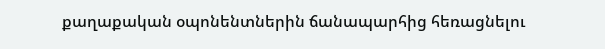քաղաքական օպոնենտներին ճանապարհից հեռացնելու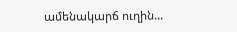ամենակարճ ուղին...